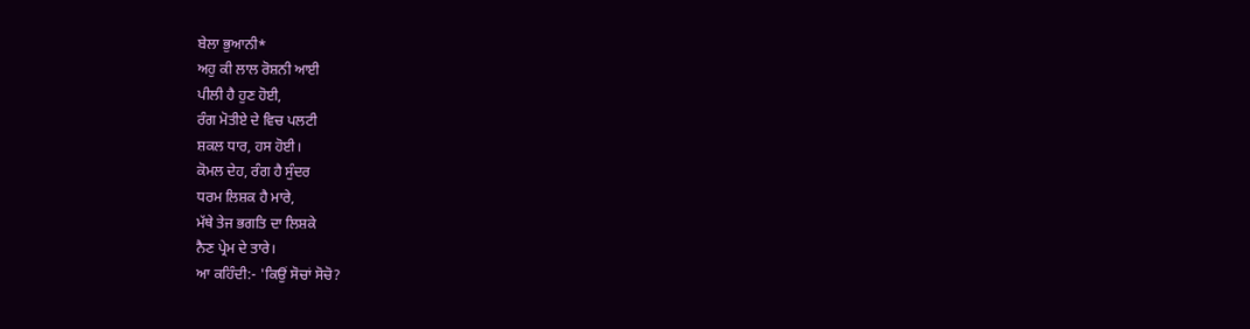ਬੇਲਾ ਭੁਆਨੀ*
ਅਹੁ ਕੀ ਲਾਲ ਰੋਸ਼ਨੀ ਆਈ
ਪੀਲੀ ਹੈ ਹੁਣ ਹੋਈ,
ਰੰਗ ਮੋਤੀਏ ਦੇ ਵਿਚ ਪਲਟੀ
ਸ਼ਕਲ ਧਾਰ, ਹਸ ਹੋਈ।
ਕੋਮਲ ਦੇਹ, ਰੰਗ ਹੈ ਸੁੰਦਰ
ਧਰਮ ਲਿਸ਼ਕ ਹੈ ਮਾਰੇ,
ਮੱਥੇ ਤੇਜ ਭਗਤਿ ਦਾ ਲਿਸ਼ਕੇ
ਨੈਣ ਪ੍ਰੇਮ ਦੇ ਤਾਰੇ।
ਆ ਕਹਿੰਦੀ:- 'ਕਿਉਂ ਸੋਚਾਂ ਸੋਚੋ?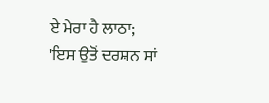ਏ ਮੇਰਾ ਹੈ ਲਾਠਾ;
'ਇਸ ਉਤੋਂ ਦਰਸ਼ਨ ਸਾਂ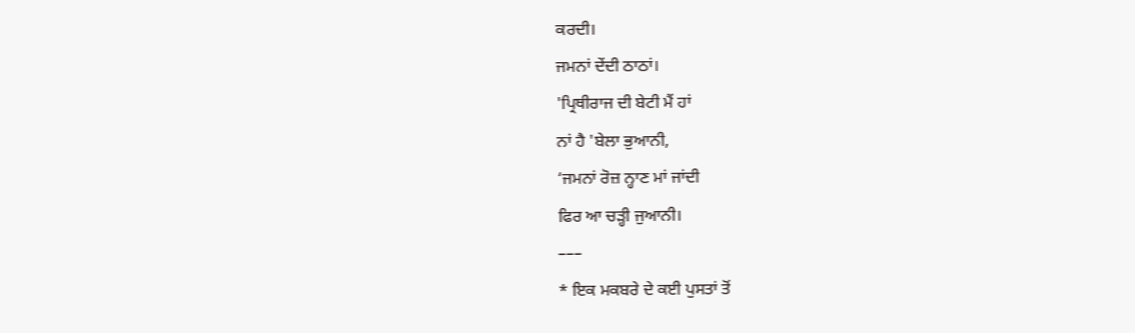ਕਰਦੀ।
ਜਮਨਾਂ ਦੇਂਦੀ ਠਾਠਾਂ।
'ਪ੍ਰਿਥੀਰਾਜ ਦੀ ਬੇਟੀ ਮੈਂ ਹਾਂ
ਨਾਂ ਹੈ 'ਬੇਲਾ ਭੁਆਨੀ,
‘ਜਮਨਾਂ ਰੋਜ਼ ਨ੍ਹਾਣ ਮਾਂ ਜਾਂਦੀ
ਫਿਰ ਆ ਚੜ੍ਹੀ ਜੁਆਨੀ।
–––
* ਇਕ ਮਕਬਰੇ ਦੇ ਕਈ ਪੁਸਤਾਂ ਤੋਂ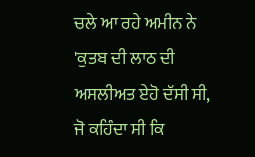ਚਲੇ ਆ ਰਹੇ ਅਮੀਨ ਨੇ 'ਕੁਤਬ ਦੀ ਲਾਠ ਦੀ ਅਸਲੀਅਤ ਏਹੋ ਦੱਸੀ ਸੀ, ਜੋ ਕਹਿੰਦਾ ਸੀ ਕਿ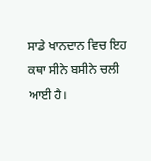ਸਾਡੇ ਖਾਨਦਾਨ ਵਿਚ ਇਹ ਕਥਾ ਸੀਨੇ ਬਸੀਨੇ ਚਲੀ ਆਈ ਹੈ।